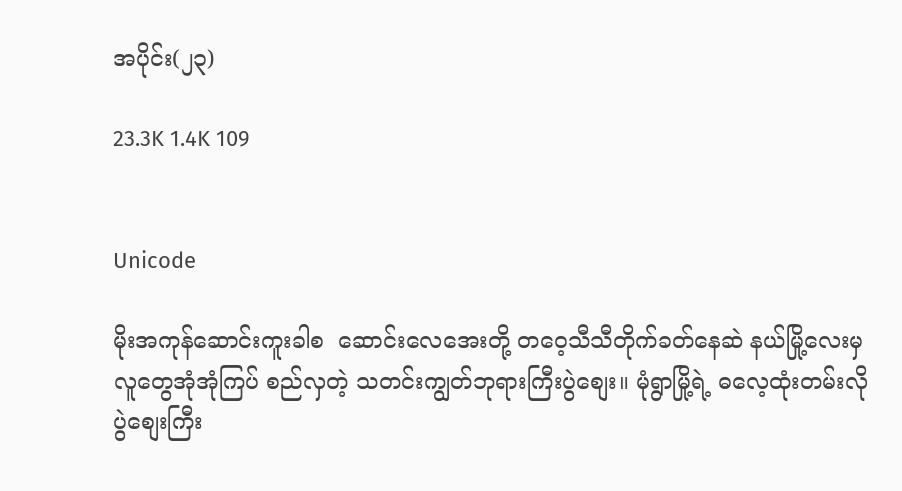အပိုင်း(၂၃)

23.3K 1.4K 109


Unicode

မိုးအကုန်ဆောင်းကူးခါစ  ဆောင်းလေအေးတို့ တဝေ့သီသီတိုက်ခတ်နေဆဲ နယ်မြို့လေးမှ လူတွေအုံအုံကြပ် စည်လှတဲ့ သတင်းကျွတ်ဘုရားကြီးပွဲစျေး။ မုံရွာမြို့ရဲ့ ဓလေ့ထုံးတမ်းလို ပွဲစျေးကြီး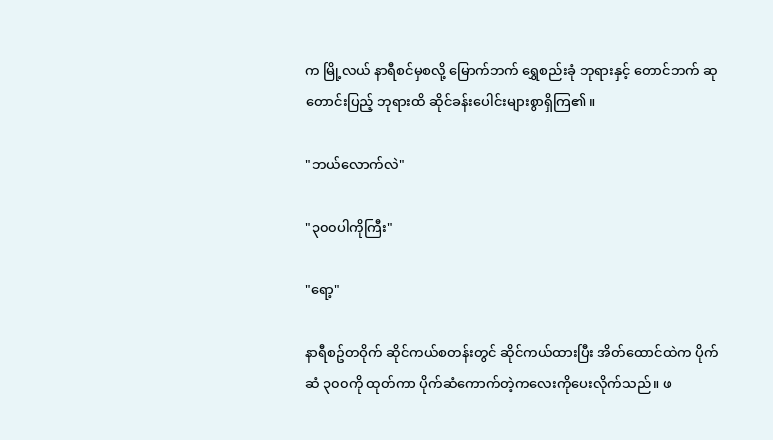က မြို့လယ် နာရီစင်မှစလို့ မြောက်ဘက် ရွှေစည်းခုံ ဘုရားနှင့် တောင်ဘက် ဆုတောင်းပြည့် ဘုရားထိ ဆိုင်ခန်းပေါင်းများစွာရှိကြ၏။

"ဘယ်လောက်လဲ"

"၃၀၀ပါကိုကြီး"

"ရော့"

နာရီစဥ်တဝိုက် ဆိုင်ကယ်စတန်းတွင် ဆိုင်ကယ်ထားပြီး အိတ်ထောင်ထဲက ပိုက်ဆံ ၃၀၀ကို ထုတ်ကာ ပိုက်ဆံကောက်တဲ့ကလေးကိုပေးလိုက်သည်။ ဖ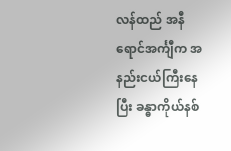လန်ထည် အနီရောင်အင်္ကျီက အနည်းငယ်ကြီးနေပြီး ခန္ဓာကိုယ်နစ်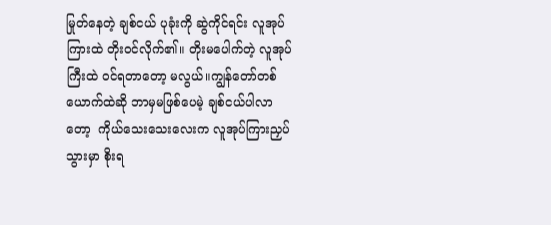မြုတ်နေတဲ့ ချစ်ငယ် ပုခုံးကို ဆွဲကိုင်ရင်း လူအုပ်ကြားထဲ တိုးဝင်လိုက်၏။ တိုးမပေါက်တဲ့ လူအုပ်ကြီးထဲ ဝင်ရတာတော့ မလွယ်။ကျွန်တော်တစ်ယောက်ထဲဆို ဘာမှမဖြစ်ပေမဲ့ ချစ်ငယ်ပါလာတော့  ကိုယ်သေးသေးလေးက လူအုပ်ကြားညှပ်သွားမှာ စိုးရ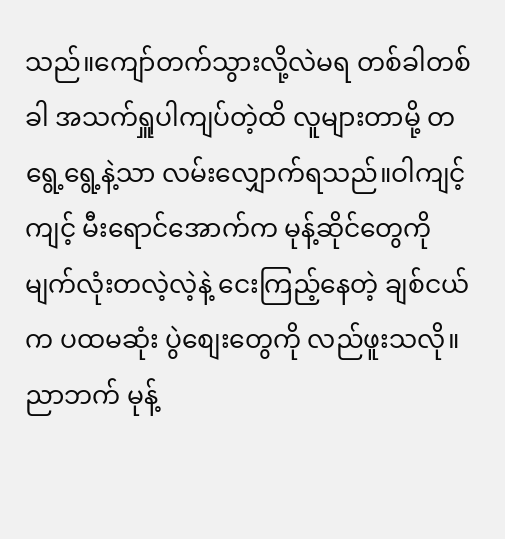သည်။ကျော်တက်သွားလို့လဲမရ တစ်ခါတစ်ခါ အသက်ရှူပါကျပ်တဲ့ထိ လူများတာမို့ တရွေ့ရွေ့နဲ့သာ လမ်းလျှောက်ရသည်။ဝါကျင့်ကျင့် မီးရောင်အောက်က မုန့်ဆိုင်တွေကို မျက်လုံးတလဲ့လဲ့နဲ့ ငေးကြည့်နေတဲ့ ချစ်ငယ်က ပထမဆုံး ပွဲစျေးတွေကို လည်ဖူးသလို။ညာဘက် မုန့်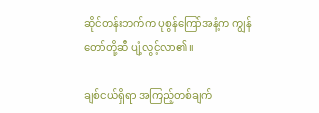ဆိုင်တန်းဘက်က ပုစွန်ကြော်အနံ့က ကျွန်တော်တို့ဆီ ပျံ့လွင့်လာ၏။

ချစ်ငယ်ရှိရာ အကြည့်တစ်ချက်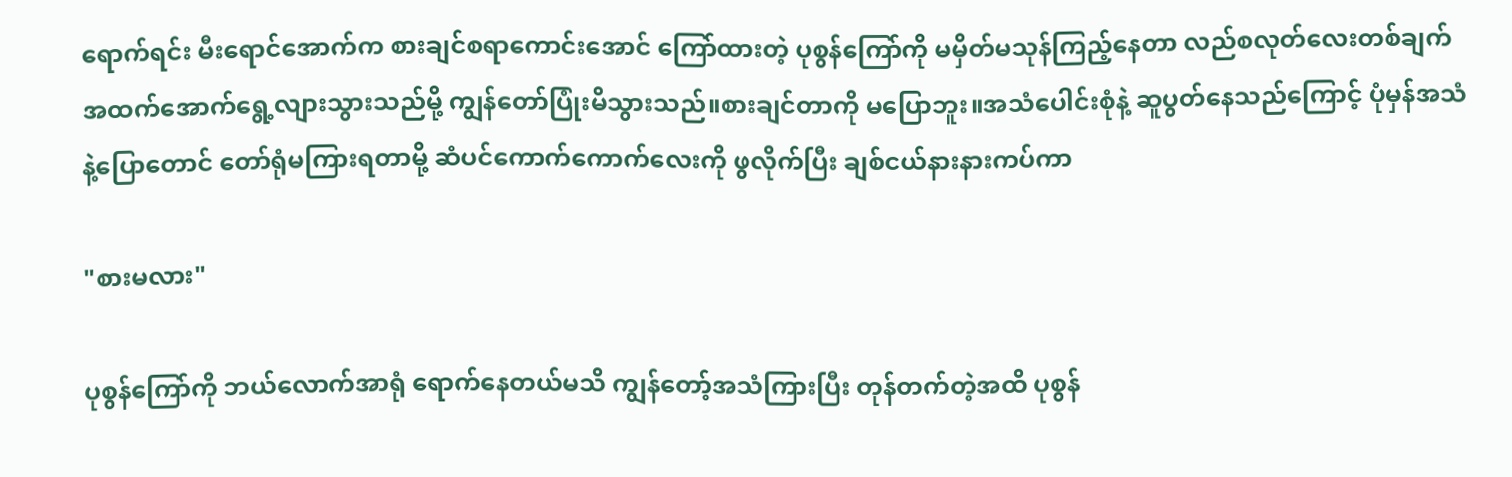ရောက်ရင်း မီးရောင်အောက်က စားချင်စရာကောင်းအောင် ကြော်ထားတဲ့ ပုစွန်ကြော်ကို မမှိတ်မသုန်ကြည့်နေတာ လည်စလုတ်လေးတစ်ချက် အထက်အောက်ရွေ့လျားသွားသည်မို့ ကျွန်တော်ပြုံးမိသွားသည်။စားချင်တာကို မပြောဘူး။အသံပေါင်းစုံနဲ့ ဆူပွတ်နေသည်ကြောင့် ပုံမှန်အသံနဲ့ပြောတောင် တော်ရုံမကြားရတာမို့ ဆံပင်ကောက်ကောက်လေးကို ဖွလိုက်ပြီး ချစ်ငယ်နားနားကပ်ကာ

"စားမလား"

ပုစွန်ကြော်ကို ဘယ်လောက်အာရုံ ရောက်နေတယ်မသိ ကျွန်တော့်အသံကြားပြီး တုန်တက်တဲ့အထိ ပုစွန်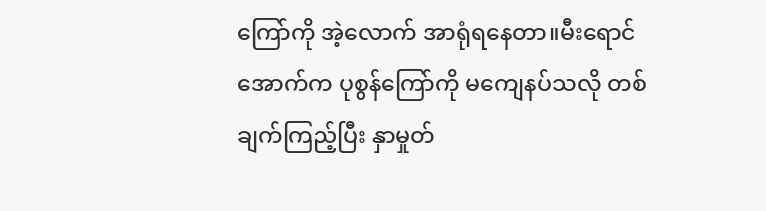ကြော်ကို အဲ့လောက် အာရုံရနေတာ။မီးရောင်အောက်က ပုစွန်ကြော်ကို မကျေနပ်သလို တစ်ချက်ကြည့်ပြီး နှာမှုတ်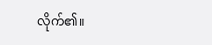လိုက်၏။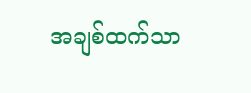အချစ်ထက်သာ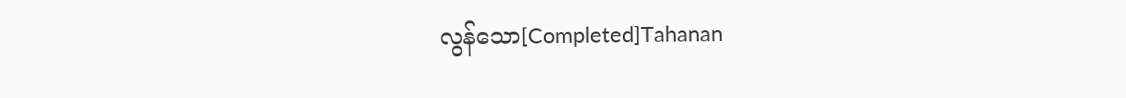လွန်သော[Completed]Tahanan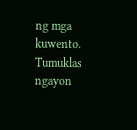ng mga kuwento. Tumuklas ngayon